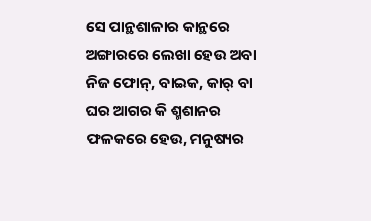ସେ ପାନ୍ଥଶାଳାର କାନ୍ଥରେ ଅଙ୍ଗାରରେ ଲେଖା ହେଉ ଅବା ନିଜ ଫୋନ୍, ବାଇକ, କାର୍‌ ବା ଘର ଆଗର କି ଶ୍ମଶାନର ଫଳକରେ ହେଉ, ମନୁଷ୍ୟର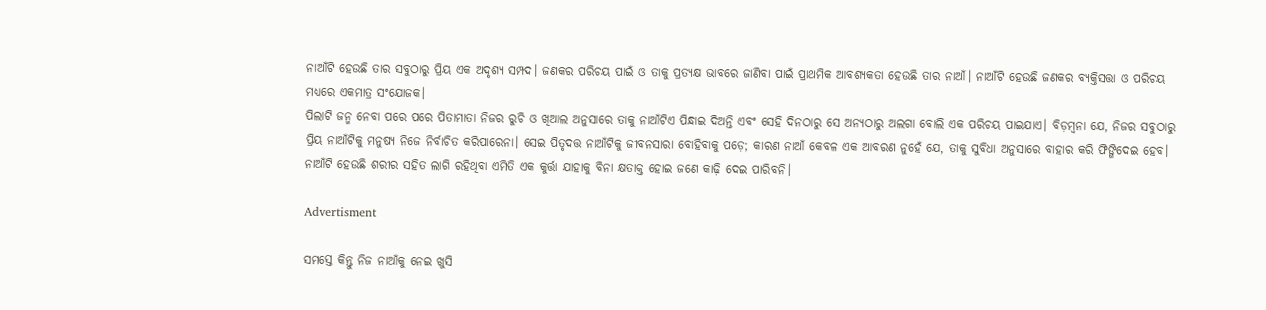ନାଆଁଟି ହେଉଛି ତାର ସବୁଠାରୁ ପ୍ରିୟ ଏକ ଅଦୃଶ୍ୟ ସମ୍ପଦ। ଜଣକର ପରିଚୟ ପାଇଁ ଓ ତାକୁ ପ୍ରତ୍ୟକ୍ଷ ଭାବରେ ଜାଣିବା ପାଇଁ ପ୍ରାଥମିକ ଆବଶ୍ୟକତା ହେଉଛି ତାର ନାଆଁ। ନାଆଁଟି ହେଉଛି ଜଣକର ବ୍ୟକ୍ତିସତ୍ତା ଓ ପରିଚୟ ମଧ୍ୟରେ ଏକମାତ୍ର ସଂଯୋଜକ।
ପିଲାଟି ଜନ୍ମ ନେବା ପରେ ପରେ ପିତାମାତା ନିଜର ରୁଚି ଓ ଖିଆଲ ଅନୁସାରେ ତାକୁ ନାଆଁଟିଏ ପିନ୍ଧାଇ ଦିଅନ୍ତି ଏବଂ ସେହି ଦିନଠାରୁ ସେ ଅନ୍ୟଠାରୁ ଅଲଗା ବୋଲି ଏକ ପରିଚୟ ପାଇଯାଏ। ବିଡ଼ମ୍ବନା ଯେ, ନିଜର ସବୁଠାରୁ ପ୍ରିୟ ନାଆଁଟିକୁ ମନୁଷ୍ୟ ନିଜେ ନିର୍ବାଚିତ କରିପାରେନା। ସେଇ ପିତୃଦତ୍ତ ନାଆଁଟିକୁ ଜୀବନସାରା ବୋହିବାକୁ ପଡ଼େ; କାରଣ ନାଆଁ କେବଳ ଏକ ଆବରଣ ନୁହେଁ ଯେ, ତାକୁ ସୁବିଧା ଅନୁସାରେ ବାହାର କରି ଫିଙ୍ଗିଦେଇ ହେବ। ନାଆଁଟି ହେଉଛି ଶରୀର ସହିତ ଲାଗି ରହିଥିବା ଏମିତି ଏକ କୁର୍ତ୍ତା ଯାହାକୁ ବିନା କ୍ଷତାକ୍ତ ହୋଇ ଜଣେ କାଢ଼ି ଦେଇ ପାରିବନି।

Advertisment

ସମସ୍ତେ କିନ୍ତୁ ନିଜ ନାଆଁକୁ ନେଇ ଖୁସି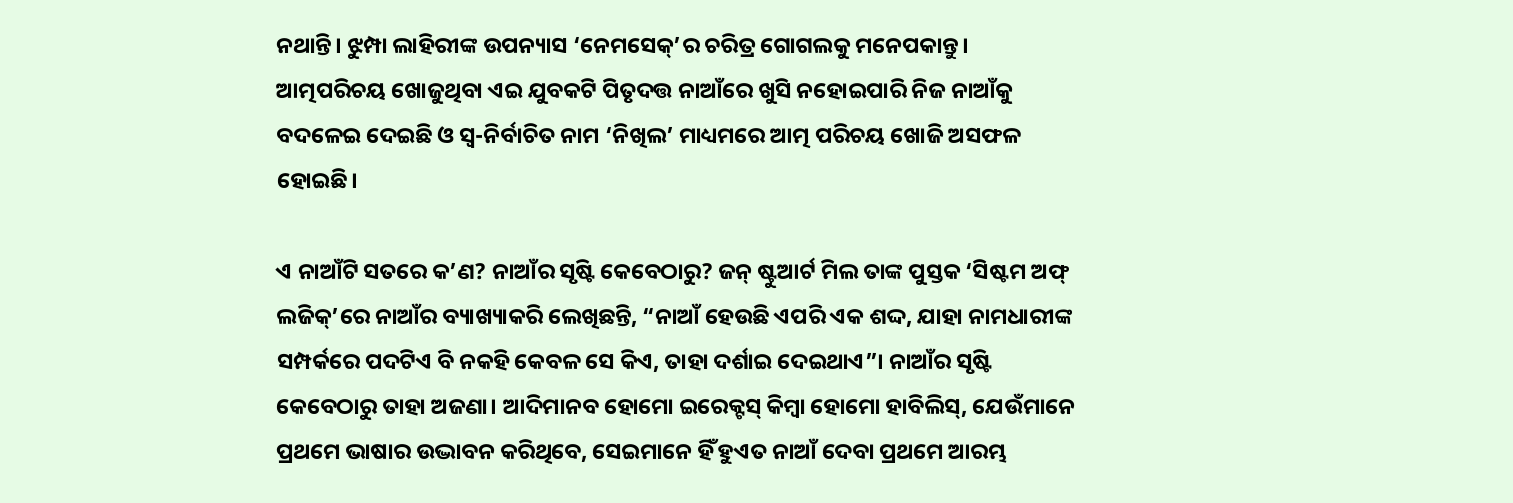ନଥାନ୍ତି। ଝୁମ୍ପା ଲାହିରୀଙ୍କ ଉପନ୍ୟାସ ‘ନେମସେକ୍’ର ଚରିତ୍ର ଗୋଗଲକୁ ମନେପକାନ୍ତୁ। ଆତ୍ମପରିଚୟ ଖୋଜୁଥିବା ଏଇ ଯୁବକଟି ପିତୃଦତ୍ତ ନାଆଁରେ ଖୁସି ନହୋଇପାରି ନିଜ ନାଆଁକୁ ବଦଳେଇ ଦେଇଛି ଓ ସ୍ବ-ନିର୍ବାଚିତ ନାମ ‘ନିଖିଲ’ ମାଧ୍ୟମରେ ଆତ୍ମ ପରିଚୟ ଖୋଜି ଅସଫଳ ହୋଇଛି।

ଏ ନାଆଁଟି ସତରେ କ’ଣ? ନାଆଁର ସୃଷ୍ଟି କେବେଠାରୁ? ଜନ୍ ଷ୍ଟୁଆର୍ଟ ମିଲ ତାଙ୍କ ପୁସ୍ତକ ‘ସିଷ୍ଟମ ଅଫ୍ ଲଜିକ୍’ରେ ନାଆଁର ବ୍ୟାଖ୍ୟାକରି ଲେଖିଛନ୍ତି, “ନାଆଁ ହେଉଛି ଏପରି ଏକ ଶଦ୍ଦ, ଯାହା ନାମଧାରୀଙ୍କ ସମ୍ପର୍କରେ ପଦଟିଏ ବି ନକହି କେବଳ ସେ କିଏ, ତାହା ଦର୍ଶାଇ ଦେଇଥାଏ”। ନାଆଁର ସୃଷ୍ଟି କେବେଠାରୁ ତାହା ଅଜଣା। ଆଦିମାନବ ହୋମୋ ଇରେକ୍ଟସ୍ କିମ୍ବା ହୋମୋ ହାବିଲିସ୍, ଯେଉଁମାନେ ପ୍ରଥମେ ଭାଷାର ଉଦ୍ଭାବନ କରିଥିବେ, ସେଇମାନେ ହିଁ ହୁଏତ ନାଆଁ ଦେବା ପ୍ରଥମେ ଆରମ୍ଭ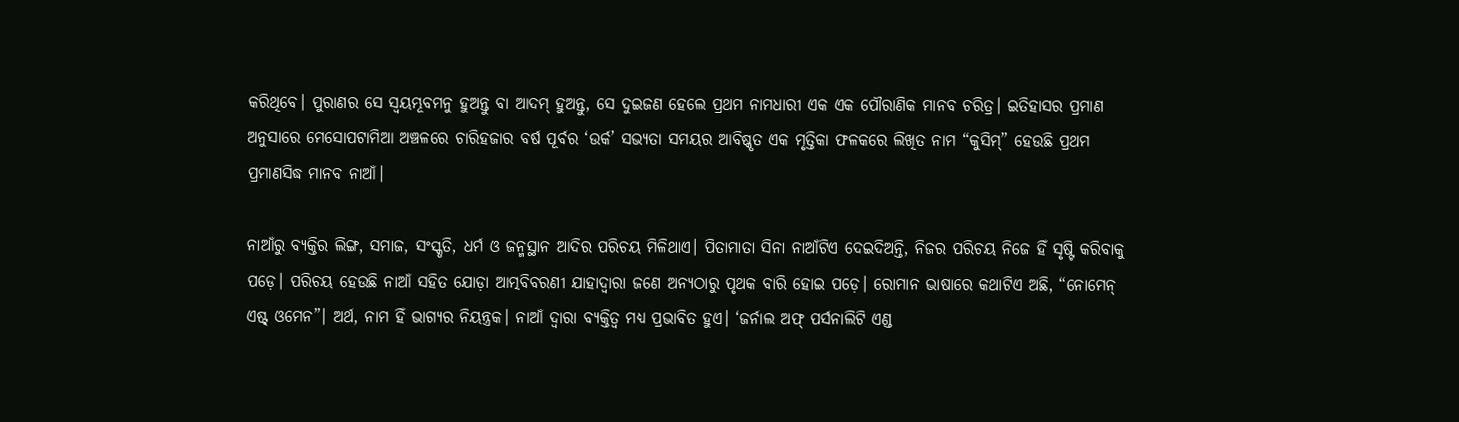କରିଥିବେ। ପୁରାଣର ସେ ସ୍ବୟମ୍ଭୂବମନୁ ହୁଅନ୍ତୁ ବା ଆଦମ୍ ହୁଅନ୍ତୁ, ସେ ଦୁଇଜଣ ହେଲେ ପ୍ରଥମ ନାମଧାରୀ ଏକ ଏକ ପୌରାଣିକ ମାନବ ଚରିତ୍ର। ଇତିହାସର ପ୍ରମାଣ ଅନୁସାରେ ମେସୋପଟାମିଆ ଅଞ୍ଚଳରେ ଚାରିହଜାର ବର୍ଷ ପୂର୍ବର ‘ଉର୍କ’ ସଭ୍ୟତା ସମୟର ଆବିଷ୍କୃତ ଏକ ମୃତ୍ତିକା ଫଳକରେ ଲିଖିତ ନାମ “କୁସିମ୍” ହେଉଛି ପ୍ରଥମ ପ୍ରମାଣସିଦ୍ଧ ମାନବ ନାଆଁ।

ନାଆଁରୁ ବ୍ୟକ୍ତିର ଲିଙ୍ଗ, ସମାଜ, ସଂସ୍କୃତି, ଧର୍ମ ଓ ଜନ୍ମସ୍ଥାନ ଆଦିର ପରିଚୟ ମିଳିଥାଏ। ପିତାମାତା ସିନା ନାଆଁଟିଏ ଦେଇଦିଅନ୍ତି, ନିଜର ପରିଚୟ ନିଜେ ହିଁ ସୃଷ୍ଟି କରିବାକୁ ପଡ଼େ। ପରିଚୟ ହେଉଛି ନାଆଁ ସହିତ ଯୋଡ଼ା ଆତ୍ମବିବରଣୀ ଯାହାଦ୍ବାରା ଜଣେ ଅନ୍ୟଠାରୁ ପୃଥକ ବାରି ହୋଇ ପଡ଼େ। ରୋମାନ ଭାଷାରେ କଥାଟିଏ ଅଛି, “ନୋମେନ୍ ଏଷ୍ଟ୍ ଓମେନ”। ଅର୍ଥ, ନାମ ହିଁ ଭାଗ୍ୟର ନିୟନ୍ତ୍ରକ। ନାଆଁ ଦ୍ବାରା ବ୍ୟକ୍ତିତ୍ବ ମଧ୍ୟ ପ୍ରଭାବିତ ହୁଏ। ‘ଜର୍ନାଲ ଅଫ୍ ପର୍ସନାଲିଟି ଏଣ୍ଡ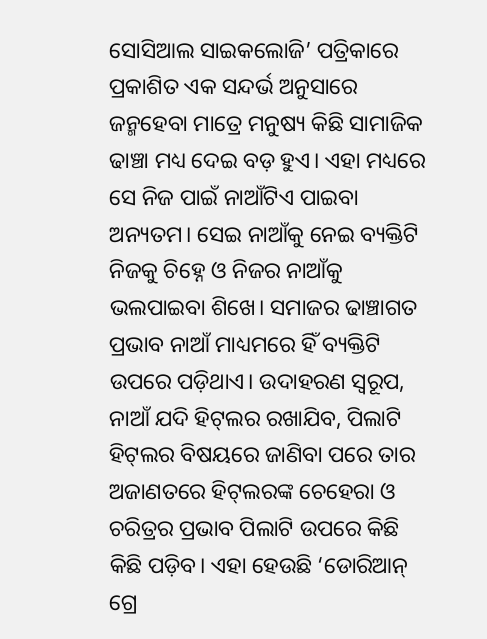ସୋସିଆଲ ସାଇକଲୋଜି’ ପତ୍ରିକାରେ ପ୍ରକାଶିତ ଏକ ସନ୍ଦର୍ଭ ଅନୁସାରେ ଜନ୍ମହେବା ମାତ୍ରେ ମନୁଷ୍ୟ କିଛି ସାମାଜିକ ଢାଞ୍ଚା ମଧ୍ୟ ଦେଇ ବଡ଼ ହୁଏ। ଏହା ମଧ୍ୟରେ ସେ ନିଜ ପାଇଁ ନାଆଁଟିଏ ପାଇବା ଅନ୍ୟତମ। ସେଇ ନାଆଁକୁ ନେଇ ବ୍ୟକ୍ତିଟି ନିଜକୁ ଚିହ୍ନେ ଓ ନିଜର ନାଆଁକୁ ଭଲପାଇବା ଶିଖେ। ସମାଜର ଢାଞ୍ଚାଗତ ପ୍ରଭାବ ନାଆଁ ମାଧ୍ୟମରେ ହିଁ ବ୍ୟକ୍ତିଟି ଉପରେ ପଡ଼ିଥାଏ। ଉଦାହରଣ ସ୍ବରୂପ, ନାଆଁ ଯଦି ହିଟ୍‌ଲର ରଖାଯିବ, ପିଲାଟି ହିଟ୍‌ଲର ବିଷୟରେ ଜାଣିବା ପରେ ତାର ଅଜାଣତରେ ହିଟ୍‌ଲରଙ୍କ ଚେହେରା ଓ ଚରିତ୍ରର ପ୍ରଭାବ ପିଲାଟି ଉପରେ କିଛି କିଛି ପଡ଼ିବ। ଏହା ହେଉଛି ‘ଡୋରିଆନ୍ ଗ୍ରେ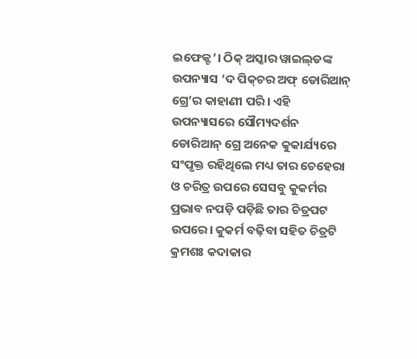ଇଫେକ୍ଟ’। ଠିକ୍ ଅସ୍କାର ୱାଇଲ୍‌ଡଙ୍କ ଉପନ୍ୟାସ ‘ଦ ପିକ୍‌ଚର ଅଫ୍ ଡୋରିଆନ୍ ଗ୍ରେ’ର କାହାଣୀ ପରି। ଏହି ଉପନ୍ୟାସରେ ସୌମ୍ୟଦର୍ଶନ ଡୋରିଆନ୍ ଗ୍ରେ ଅନେକ କୁକାର୍ଯ୍ୟରେ ସଂପୃକ୍ତ ରହିଥିଲେ ମଧ୍ୟ ତାର ଚେହେରା ଓ ଚରିତ୍ର ଉପରେ ସେସବୁ କୁକର୍ମର ପ୍ରଭାବ ନପଡ଼ି ପଡ଼ିଛି ତାର ଚିତ୍ରପଟ ଉପରେ। କୁକର୍ମ ବଢ଼ିବା ସହିତ ଚିତ୍ରଟି କ୍ରମଶଃ କଦାକାର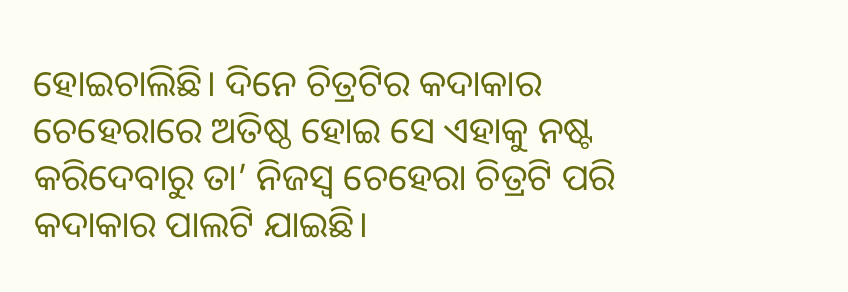ହୋଇଚାଲିଛି। ଦିନେ ଚିତ୍ରଟିର କଦାକାର ଚେହେରାରେ ଅତିଷ୍ଠ ହୋଇ ସେ ଏହାକୁ ନଷ୍ଟ କରିଦେବାରୁ ତା’ ନିଜସ୍ବ ଚେହେରା ଚିତ୍ରଟି ପରି କଦାକାର ପାଲଟି ଯାଇଛି।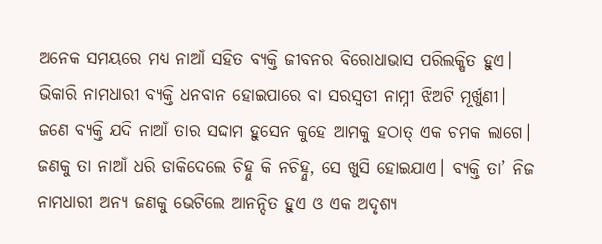ଅନେକ ସମୟରେ ମଧ୍ୟ ନାଆଁ ସହିତ ବ୍ୟକ୍ତି ଜୀବନର ବିରୋଧାଭାସ ପରିଲକ୍ଷିତ ହୁଏ। ଭିକାରି ନାମଧାରୀ ବ୍ୟକ୍ତି ଧନବାନ ହୋଇପାରେ ବା ସରସ୍ବତୀ ନାମ୍ନୀ ଝିଅଟି ମୂର୍ଖୁଣୀ। ଜଣେ ବ୍ୟକ୍ତି ଯଦି ନାଆଁ ତାର ସଦ୍ଦାମ ହୁସେନ କୁହେ ଆମକୁ ହଠାତ୍‌ ଏକ ଚମକ ଲାଗେ। ଜଣକୁ ତା ନାଆଁ ଧରି ଡାକିଦେଲେ ଚିହ୍ନୁ କି ନଚିହ୍ନୁ, ସେ ଖୁସି ହୋଇଯାଏ। ବ୍ୟକ୍ତି ତା’ ନିଜ ନାମଧାରୀ ଅନ୍ୟ ଜଣକୁ ଭେଟିଲେ ଆନନ୍ଦିତ ହୁଏ ଓ ଏକ ଅଦୃଶ୍ୟ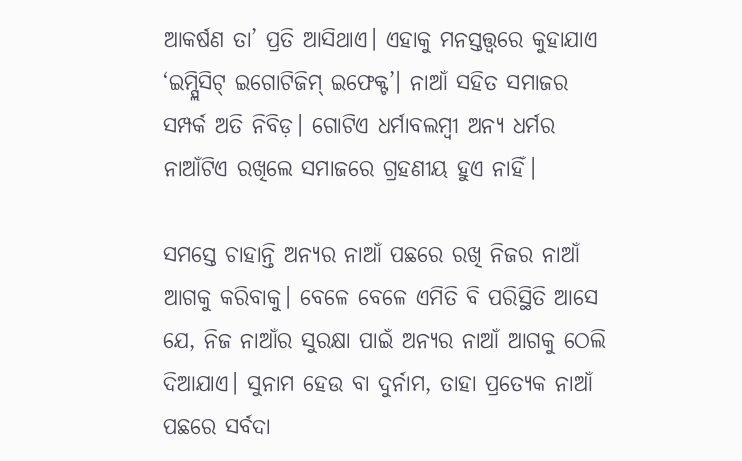ଆକର୍ଷଣ ତା’ ପ୍ରତି ଆସିଥାଏ। ଏହାକୁ ମନସ୍ତତ୍ତ୍ବରେ କୁହାଯାଏ ‘ଇମ୍ପ୍ଲିସିଟ୍ ଇଗୋଟିଜିମ୍ ଇଫେକ୍ଟ’। ନାଆଁ ସହିତ ସମାଜର ସମ୍ପର୍କ ଅତି ନିବିଡ଼। ଗୋଟିଏ ଧର୍ମାବଲମ୍ବୀ ଅନ୍ୟ ଧର୍ମର ନାଆଁଟିଏ ରଖିଲେ ସମାଜରେ ଗ୍ରହଣୀୟ ହୁଏ ନାହିଁ।

ସମସ୍ତେ ଚାହାନ୍ତି ଅନ୍ୟର ନାଆଁ ପଛରେ ରଖି ନିଜର ନାଆଁ ଆଗକୁ କରିବାକୁ। ବେଳେ ବେଳେ ଏମିତି ବି ପରିସ୍ଥିତି ଆସେ ଯେ, ନିଜ ନାଆଁର ସୁରକ୍ଷା ପାଇଁ ଅନ୍ୟର ନାଆଁ ଆଗକୁ ଠେଲି ଦିଆଯାଏ। ସୁନାମ ହେଉ ବା ଦୁର୍ନାମ, ତାହା ପ୍ରତ୍ୟେକ ନାଆଁ ପଛରେ ସର୍ବଦା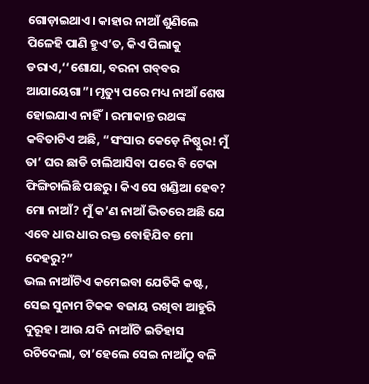ଗୋଡ଼ାଇଥାଏ। କାହାର ନାଆଁ ଶୁଣିଲେ ପିଳେହି ପାଣି ହୁଏ’ତ, କିଏ ପିଲାକୁ ଡରାଏ,‘‘ଶୋଯା, ବରନା ଗବ୍‌ବର ଆଯାୟେଗା”। ମୃତ୍ୟୁ ପରେ ମଧ୍ୟ ନାଆଁ ଶେଷ ହୋଇଯାଏ ନାହିଁ। ରମାକାନ୍ତ ରଥଙ୍କ କବିତାଟିଏ ଅଛି, “ସଂସାର କେଡ଼େ ନିଷ୍ଠୁର! ମୁଁ ତା’ ଘର ଛାଡି ଚାଲିଆସିବା ପରେ ବି ଟେକା ଫିଙ୍ଗିଚାଲିଛି ପଛରୁ। କିଏ ସେ ଖଣ୍ଡିଆ ହେବ? ମୋ ନାଆଁ? ମୁଁ କ’ଣ ନାଆଁ ଭିତରେ ଅଛି ଯେ ଏବେ ଧାର ଧାର ରକ୍ତ ବୋହିଯିବ ମୋ ଦେହରୁ?”
ଭଲ ନାଆଁଟିଏ କମେଇବା ଯେତିକି କଷ୍ଟ, ସେଇ ସୁନାମ ଟିକକ ବଜାୟ ରଖିବା ଆହୁରି ଦୁରୂହ। ଆଉ ଯଦି ନାଆଁଟି ଇତିହାସ ରଚିଦେଲା, ତା’ହେଲେ ସେଇ ନାଆଁଠୁ ବଳି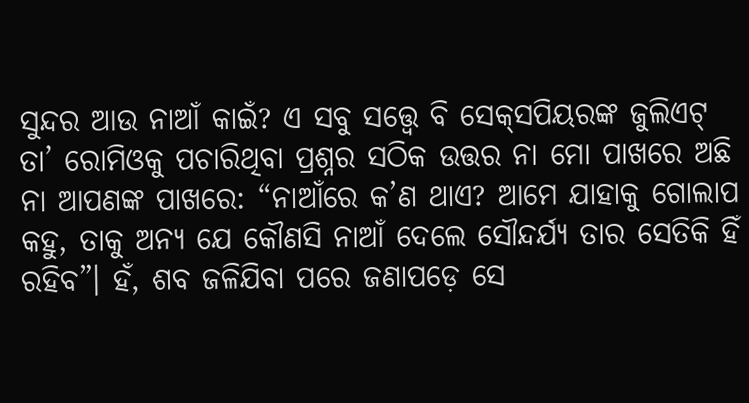ସୁନ୍ଦର ଆଉ ନାଆଁ କାଇଁ? ଏ ସବୁ ସତ୍ତ୍ୱେ ବି ସେକ୍‌ସପିୟରଙ୍କ ଜୁଲିଏଟ୍ ତା’ ରୋମିଓକୁ ପଚାରିଥିବା ପ୍ରଶ୍ନର ସଠିକ ଉତ୍ତର ନା ମୋ ପାଖରେ ଅଛି ନା ଆପଣଙ୍କ ପାଖରେ: “ନାଆଁରେ କ’ଣ ଥାଏ? ଆମେ ଯାହାକୁ ଗୋଲାପ କହୁ, ତାକୁ ଅନ୍ୟ ଯେ କୌଣସି ନାଆଁ ଦେଲେ ସୌନ୍ଦର୍ଯ୍ୟ ତାର ସେତିକି ହିଁ ରହିବ”। ହଁ, ଶବ ଜଳିଯିବା ପରେ ଜଣାପଡ଼େ ସେ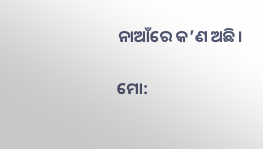ନାଆଁରେ କ’ଣ ଅଛି।

ମୋ: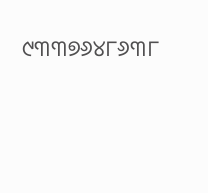୯୩୩୭୬୪୮୬୩୮